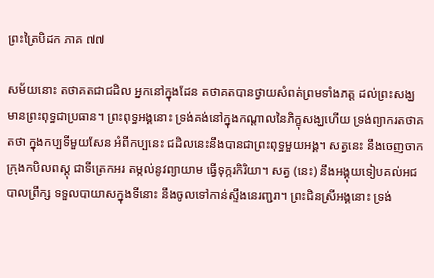ព្រះត្រៃបិដក ភាគ ៧៧

សម័យនោះ តថាគតជាជដិល អ្នកនៅក្នុងដែន តថាគតបានថ្វាយសំពត់ព្រមទាំងភត្ត ដល់ព្រះសង្ឃ មានព្រះពុទ្ធជាប្រធាន។ ព្រះពុទ្ធអង្គនោះ ទ្រង់គង់នៅក្នុងកណ្តាលនៃភិក្ខុសង្ឃហើយ ទ្រង់ព្យាករតថាគតថា ក្នុងកប្បទីមួយសែន អំពីកប្បនេះ ជដិលនេះនឹងបានជាព្រះពុទ្ធមួយអង្គ។ សត្វនេះ នឹងចេញចាកក្រុងកបិលពស្តុ ជាទីត្រេកអរ តម្កល់នូវព្យាយាម ធ្វើទុក្ករកិរិយា។ សត្វ (នេះ) នឹងអង្គុយទៀបគល់អជបាលព្រឹក្ស ទទួលបាយាសក្នុងទីនោះ នឹងចូលទៅកាន់ស្ទឹងនេរញ្ជរា។ ព្រះជិនស្រីអង្គនោះ ទ្រង់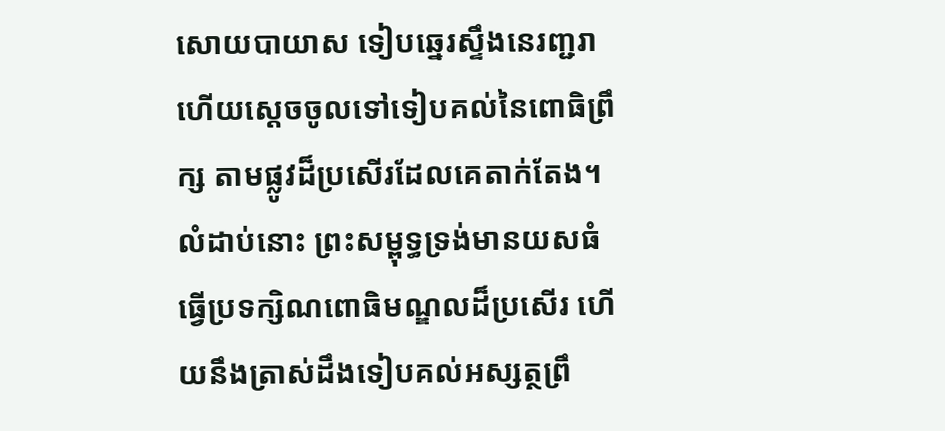សោយបាយាស ទៀបឆ្នេរស្ទឹងនេរញ្ជរា ហើយស្តេចចូលទៅទៀបគល់នៃពោធិព្រឹក្ស តាមផ្លូវដ៏ប្រសើរដែលគេតាក់តែង។ លំដាប់នោះ ព្រះសម្ពុទ្ធទ្រង់មានយសធំ ធ្វើប្រទក្សិណពោធិមណ្ឌលដ៏ប្រសើរ ហើយនឹងត្រាស់ដឹងទៀបគល់អស្សត្ថព្រឹ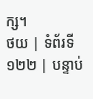ក្ស។
ថយ | ទំព័រទី ១២២ | បន្ទាប់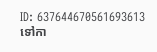ID: 637644670561693613
ទៅកា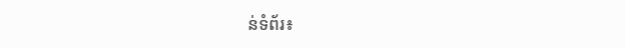ន់ទំព័រ៖